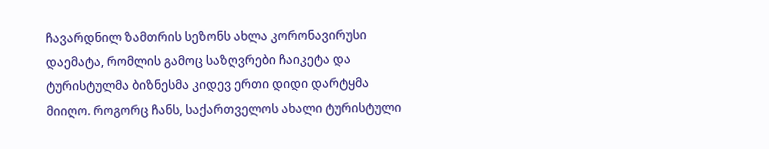ჩავარდნილ ზამთრის სეზონს ახლა კორონავირუსი დაემატა, რომლის გამოც საზღვრები ჩაიკეტა და ტურისტულმა ბიზნესმა კიდევ ერთი დიდი დარტყმა მიიღო. როგორც ჩანს, საქართველოს ახალი ტურისტული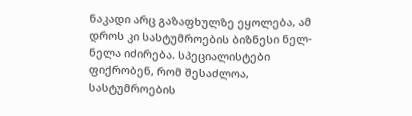ნაკადი არც გაზაფხულზე ეყოლება, ამ დროს კი სასტუმროების ბიზნესი ნელ-ნელა იძირება. სპეციალისტები ფიქრობენ, რომ შესაძლოა, სასტუმროების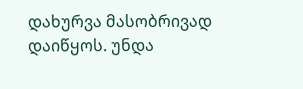დახურვა მასობრივად დაიწყოს. უნდა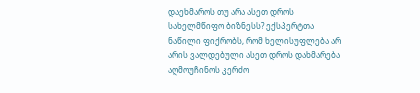დაეხმაროს თუ არა ასეთ დროს სახელმწიფო ბიზნესს? ექსპერტთა ნაწილი ფიქრობს, რომ ხელისუფლება არ არის ვალდებული ასეთ დროს დახმარება აღმოუჩინოს კერძო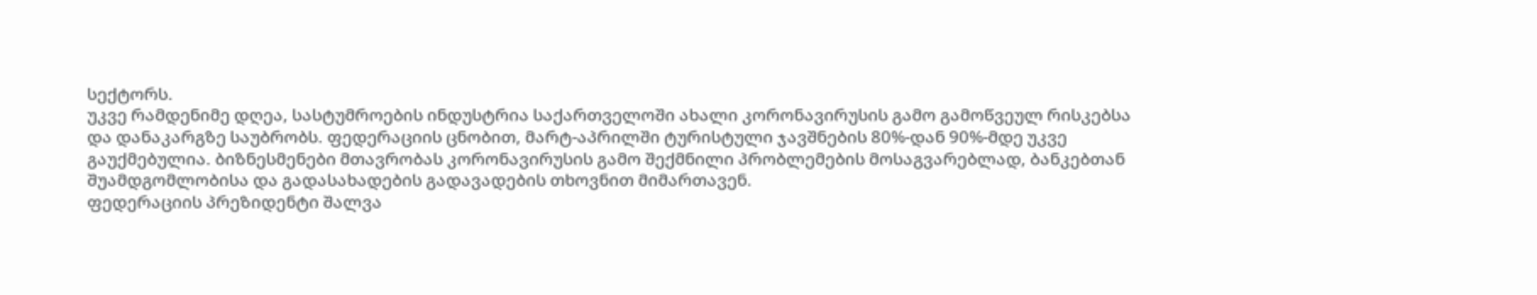სექტორს.
უკვე რამდენიმე დღეა, სასტუმროების ინდუსტრია საქართველოში ახალი კორონავირუსის გამო გამოწვეულ რისკებსა და დანაკარგზე საუბრობს. ფედერაციის ცნობით, მარტ-აპრილში ტურისტული ჯავშნების 80%-დან 90%-მდე უკვე გაუქმებულია. ბიზნესმენები მთავრობას კორონავირუსის გამო შექმნილი პრობლემების მოსაგვარებლად, ბანკებთან შუამდგომლობისა და გადასახადების გადავადების თხოვნით მიმართავენ.
ფედერაციის პრეზიდენტი შალვა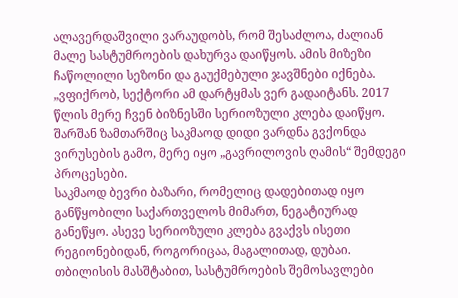ალავერდაშვილი ვარაუდობს, რომ შესაძლოა, ძალიან მალე სასტუმროების დახურვა დაიწყოს. ამის მიზეზი ჩაწოლილი სეზონი და გაუქმებული ჯავშნები იქნება.
„ვფიქრობ, სექტორი ამ დარტყმას ვერ გადაიტანს. 2017 წლის მერე ჩვენ ბიზნესში სერიოზული კლება დაიწყო. შარშან ზამთარშიც საკმაოდ დიდი ვარდნა გვქონდა ვირუსების გამო, მერე იყო „გავრილოვის ღამის“ შემდეგი პროცესები.
საკმაოდ ბევრი ბაზარი, რომელიც დადებითად იყო განწყობილი საქართველოს მიმართ, ნეგატიურად განეწყო. ასევე სერიოზული კლება გვაქვს ისეთი რეგიონებიდან, როგორიცაა, მაგალითად, დუბაი. თბილისის მასშტაბით, სასტუმროების შემოსავლები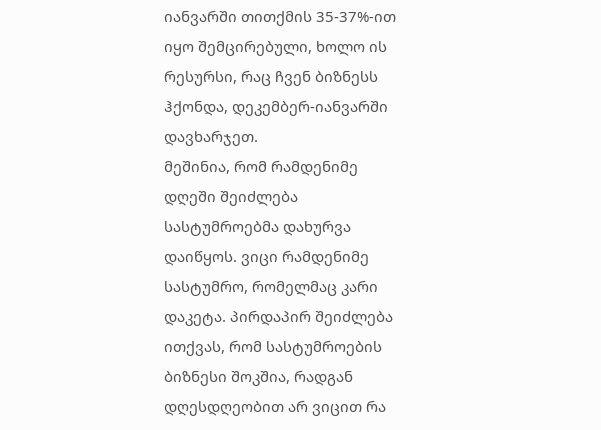იანვარში თითქმის 35-37%-ით იყო შემცირებული, ხოლო ის რესურსი, რაც ჩვენ ბიზნესს ჰქონდა, დეკემბერ-იანვარში დავხარჯეთ.
მეშინია, რომ რამდენიმე დღეში შეიძლება სასტუმროებმა დახურვა დაიწყოს. ვიცი რამდენიმე სასტუმრო, რომელმაც კარი დაკეტა. პირდაპირ შეიძლება ითქვას, რომ სასტუმროების ბიზნესი შოკშია, რადგან დღესდღეობით არ ვიცით რა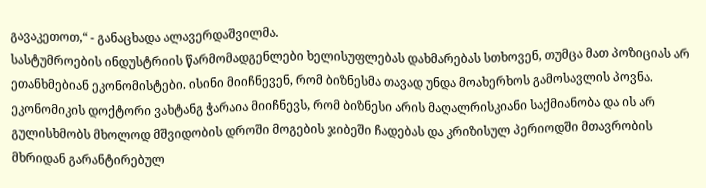გავაკეთოთ,“ - განაცხადა ალავერდაშვილმა.
სასტუმროების ინდუსტრიის წარმომადგენლები ხელისუფლებას დახმარებას სთხოვენ, თუმცა მათ პოზიციას არ ეთანხმებიან ეკონომისტები. ისინი მიიჩნევენ, რომ ბიზნესმა თავად უნდა მოახერხოს გამოსავლის პოვნა.
ეკონომიკის დოქტორი ვახტანგ ჭარაია მიიჩნევს, რომ ბიზნესი არის მაღალრისკიანი საქმიანობა და ის არ გულისხმობს მხოლოდ მშვიდობის დროში მოგების ჯიბეში ჩადებას და კრიზისულ პერიოდში მთავრობის მხრიდან გარანტირებულ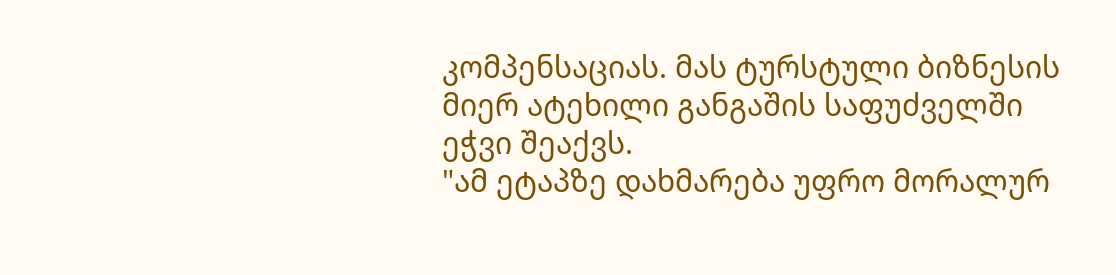კომპენსაციას. მას ტურსტული ბიზნესის მიერ ატეხილი განგაშის საფუძველში ეჭვი შეაქვს.
"ამ ეტაპზე დახმარება უფრო მორალურ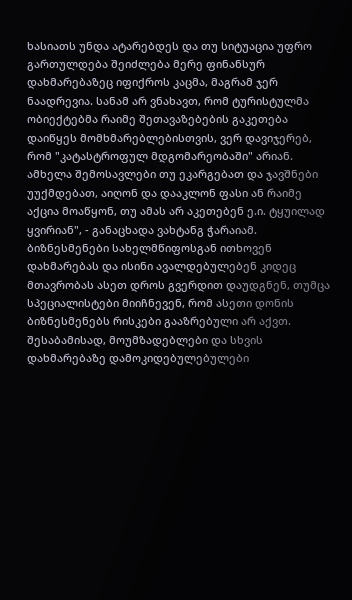ხასიათს უნდა ატარებდეს და თუ სიტუაცია უფრო გართულდება შეიძლება მერე ფინანსურ დახმარებაზეც იფიქროს კაცმა, მაგრამ ჯერ ნაადრევია. სანამ არ ვნახავთ, რომ ტურისტულმა ობიექტებმა რაიმე შეთავაზებების გაკეთება დაიწყეს მომხმარებლებისთვის, ვერ დავიჯერებ, რომ "კატასტროფულ მდგომარეობაში" არიან. ამხელა შემოსავლები თუ ეკარგებათ და ჯავშნები უუქმდებათ, აიღონ და დააკლონ ფასი ან რაიმე აქცია მოაწყონ, თუ ამას არ აკეთებენ ე.ი. ტყუილად ყვირიან", - განაცხადა ვახტანგ ჭარაიამ.
ბიზნესმენები სახელმწიფოსგან ითხოვენ დახმარებას და ისინი ავალდებულებენ კიდეც მთავრობას ასეთ დროს გვერდით დაუდგნენ, თუმცა სპეციალისტები მიიჩნევენ, რომ ასეთი დონის ბიზნესმენებს რისკები გააზრებული არ აქვთ. შესაბამისად, მოუმზადებლები და სხვის დახმარებაზე დამოკიდებულებულები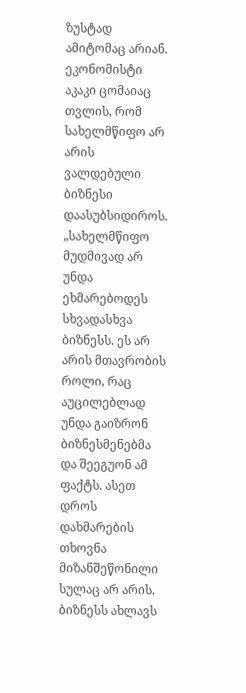ზუსტად ამიტომაც არიან. ეკონომისტი აკაკი ცომაიაც თვლის, რომ სახელმწიფო არ არის ვალდებული ბიზნესი დაასუბსიდიროს.
„სახელმწიფო მუდმივად არ უნდა ეხმარებოდეს სხვადასხვა ბიზნესს. ეს არ არის მთავრობის როლი, რაც აუცილებლად უნდა გაიზრონ ბიზნესმენებმა და შეეგუონ ამ ფაქტს. ასეთ დროს დახმარების თხოვნა მიზანშეწონილი სულაც არ არის. ბიზნესს ახლავს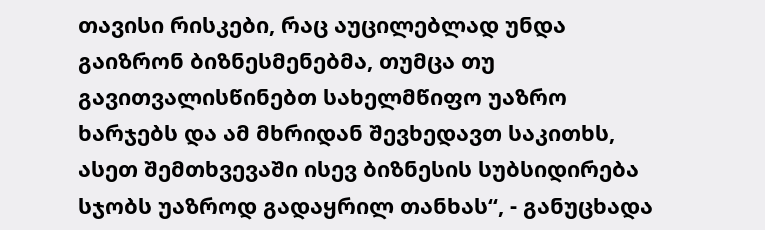თავისი რისკები, რაც აუცილებლად უნდა გაიზრონ ბიზნესმენებმა, თუმცა თუ გავითვალისწინებთ სახელმწიფო უაზრო ხარჯებს და ამ მხრიდან შევხედავთ საკითხს, ასეთ შემთხვევაში ისევ ბიზნესის სუბსიდირება სჯობს უაზროდ გადაყრილ თანხას“, - განუცხადა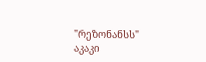"რეზონანსს" აკაკი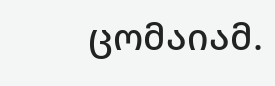ცომაიამ.